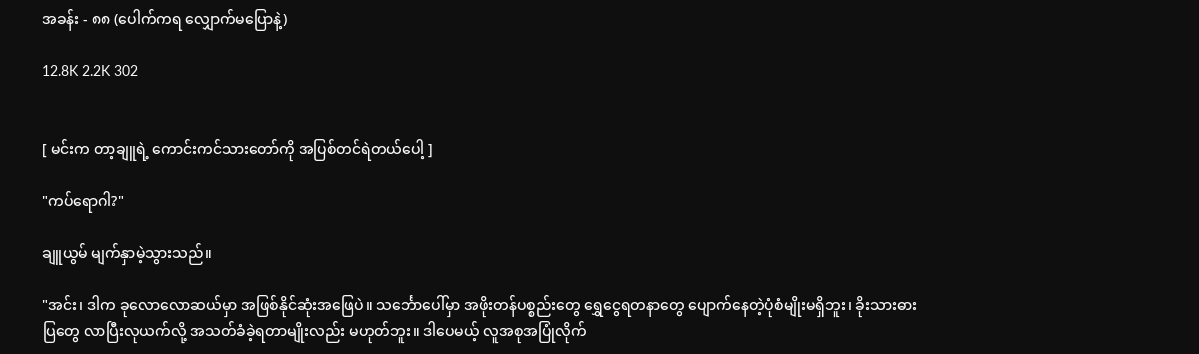အခန်း - ၈၈ (ပေါက်ကရ လျှောက်မပြောနဲ့)

12.8K 2.2K 302


[ မင်းက တာ့ချူရဲ့ ကောင်းကင်သားတော်ကို အပြစ်တင်ရဲတယ်ပေါ့ ]

"ကပ်ရောဂါ?"

ချူယွမ် မျက်နှာမဲ့သွားသည်။

"အင်း၊ ဒါက ခုလောလောဆယ်မှာ အဖြစ်နိုင်ဆုံးအဖြေပဲ။ သင်္ဘောပေါ်မှာ အဖိုးတန်ပစ္စည်းတွေ ရွှေငွေရတနာတွေ ပျောက်နေတဲ့ပုံစံမျိုးမရှိဘူး၊ ခိုးသားဓားပြတွေ လာပြီးလုယက်လို့ အသတ်ခံခဲ့ရတာမျိုးလည်း မဟုတ်ဘူး။ ဒါပေမယ့် လူအစုအပြုံလိုက်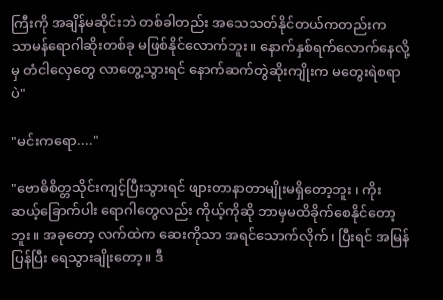ကြီးကို အချိန်မဆိုင်းဘဲ တစ်ခါတည်း အသေသတ်နိုင်တယ်ကတည်းက သာမန်ရောဂါဆိုးတစ်ခု မဖြစ်နိုင်လောက်ဘူး။ နောက်နှစ်ရက်လောက်နေလို့မှ တံငါလှေတွေ လာတွေ့သွားရင် နောက်ဆက်တွဲဆိုးကျိုးက မတွေးရဲစရာပဲ"

"မင်းကရော...."

"ဗောဓိစိတ္တသိုင်းကျင့်ပြီးသွားရင် ဖျားတာနာတာမျိုးမရှိတော့ဘူး ၊ ကိုးဆယ့်ခြောက်ပါး ရောဂါတွေလည်း ကိုယ့်ကိုဆို ဘာမှမထိခိုက်စေနိုင်တော့ဘူး။ အခုတော့ လက်ထဲက ဆေးကိုသာ အရင်သောက်လိုက်၊ ပြီးရင် အမြန်ပြန်ပြီး ရေသွားချိုးတော့။ ဒီ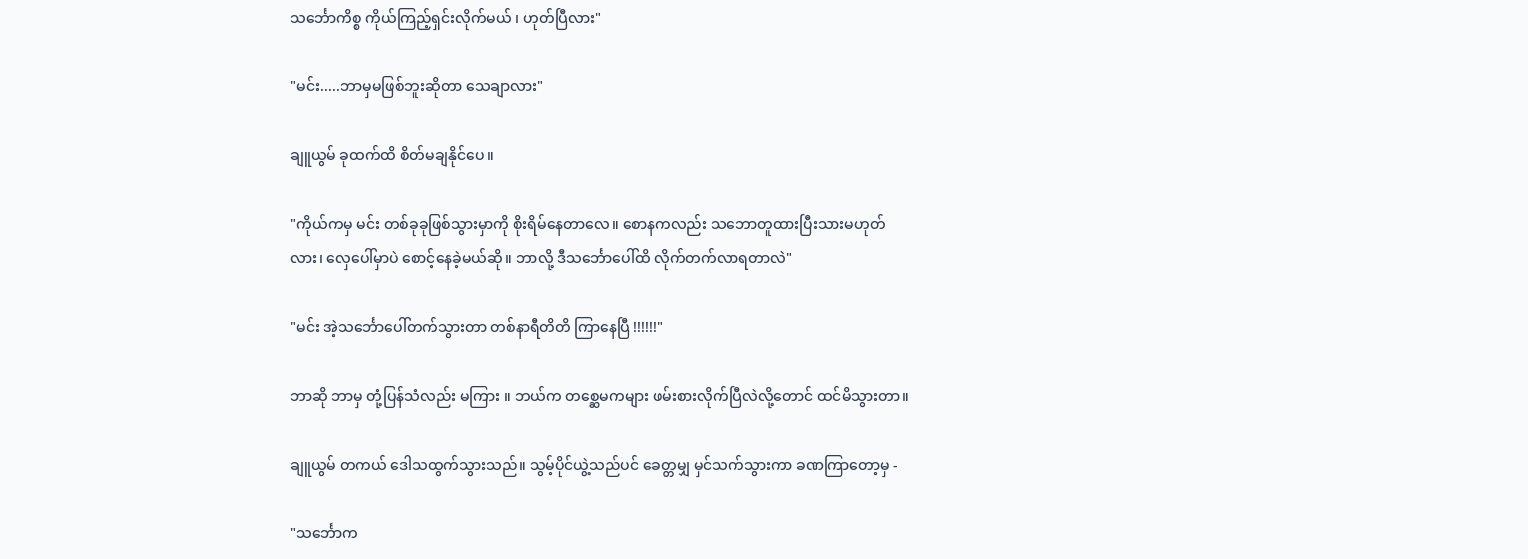သင်္ဘောကိစ္စ ကိုယ်ကြည့်ရှင်းလိုက်မယ် ၊ ဟုတ်ပြီလား"

"မင်း.....ဘာမှမဖြစ်ဘူးဆိုတာ သေချာလား"

ချူယွမ် ခုထက်ထိ စိတ်မချနိုင်ပေ။

"ကိုယ်ကမှ မင်း တစ်ခုခုဖြစ်သွားမှာကို စိုးရိမ်နေတာလေ။ စောနကလည်း သဘောတူထားပြီးသားမဟုတ်လား၊ လှေပေါ်မှာပဲ စောင့်နေခဲ့မယ်ဆို။ ဘာလို့ ဒီသင်္ဘောပေါ်ထိ လိုက်တက်လာရတာလဲ"

"မင်း အဲ့သင်္ဘောပေါ်တက်သွားတာ တစ်နာရီတိတိ ကြာနေပြီ !!!!!!"

ဘာဆို ဘာမှ တုံ့ပြန်သံလည်း မကြား ။ ဘယ်က တစ္ဆေမကများ ဖမ်းစားလိုက်ပြီလဲလို့တောင် ထင်မိသွားတာ။

ချူယွမ် တကယ် ဒေါသထွက်သွားသည်။ သွမ့်ပိုင်ယွဲ့သည်ပင် ခေတ္တမျှ မှင်သက်သွားကာ ခဏကြာတော့မှ -

"သင်္ဘောက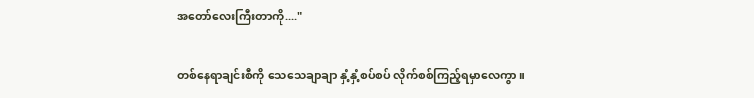အတော်လေးကြီးတာကို...."

တစ်နေရာချင်းစီကို သေသေချာချာ နှံ့နှံ့စပ်စပ် လိုက်စစ်ကြည့်ရမှာလေကွာ။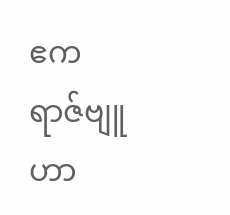ဧကရာဇ်ဗျူဟာ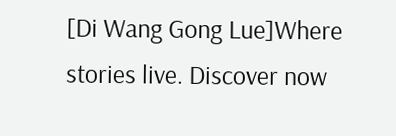[Di Wang Gong Lue]Where stories live. Discover now